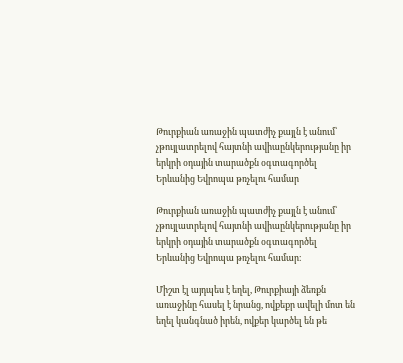Թուրքիան առաջին պատժիչ քայլն է անում՝  չթույլատրելով հայտնի ավիաընկերությանը իր երկրի օդային տարածքն օգտագործել  Երևանից Եվրոպա թռչելու համար

Թուրքիան առաջին պատժիչ քայլն է անում՝  չթույլատրելով հայտնի ավիաընկերությանը իր երկրի օդային տարածքն օգտագործել  Երևանից Եվրոպա թռչելու համար։

Միշտ էլ այդպես է եղել, Թուրքիայի ձեռքն առաջինը հասել է նրանց, ովքեքր ավելի մոտ են եղել կանգնած իրեն, ովքեր կարծել են թե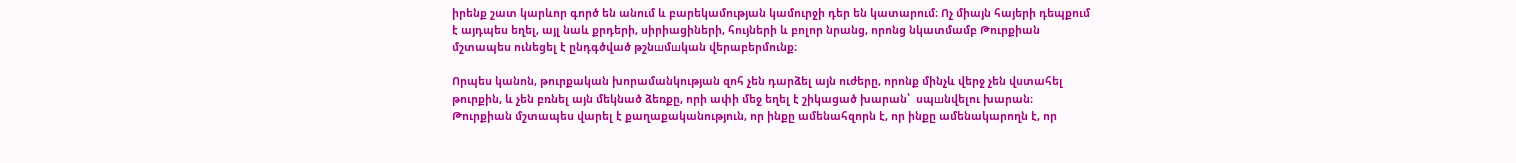իրենք շատ կարևոր գործ են անում և բարեկամության կամուրջի դեր են կատարում։ Ոչ միայն հայերի դեպքում է այդպես եղել, այլ նաև քրդերի, սիրիացիների, հույների և բոլոր նրանց, որոնց նկատմամբ Թուրքիան մշտապես ունեցել է ընդգծված թշնшմшկան վերաբերմունք։

Որպես կանոն, թուրքական խորամանկության զոհ չեն դարձել այն ուժերը, որոնք մինչև վերջ չեն վստահել թուրքին, և չեն բռնել այն մեկնած ձեռքը, որի ափի մեջ եղել է շիկացած խարան՝  սպшնվելու խարան։ Թուրքիան մշտապես վարել է քաղաքականություն, որ ինքը ամենահզորն է, որ ինքը ամենակարողն է, որ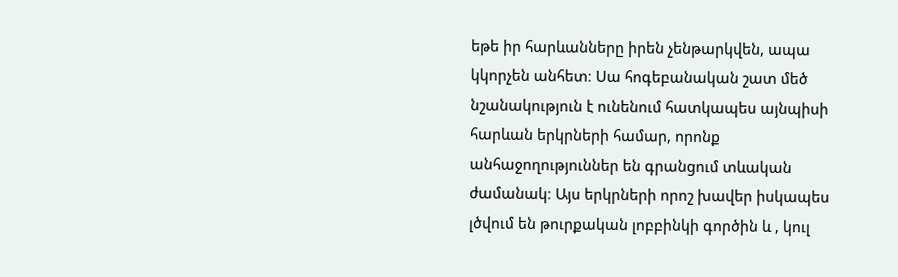եթե իր հարևանները իրեն չենթարկվեն, ապա կկորչեն անհետ։ Սա հոգեբանական շատ մեծ նշանակություն է ունենում հատկապես այնպիսի հարևան երկրների համար, որոնք անհաջողություններ են գրանցում տևական ժամանակ։ Այս երկրների որոշ խավեր իսկապես լծվում են թուրքական լոբբինկի գործին և , կուլ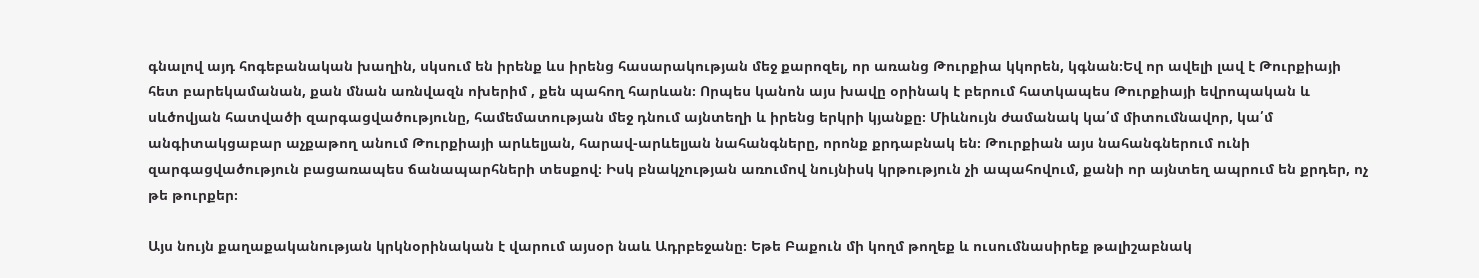գնալով այդ հոգեբանական խաղին, սկսում են իրենք ևս իրենց հասարակության մեջ քարոզել, որ առանց Թուրքիա կկորեն, կգնան։Եվ որ ավելի լավ է Թուրքիայի հետ բարեկամանան, քան մնան առնվազն ոխերիմ , քեն պահող հարևան։ Որպես կանոն այս խավը օրինակ է բերում հատկապես Թուրքիայի եվրոպական և սևծովյան հատվածի զարգացվածությունը, համեմատության մեջ դնում այնտեղի և իրենց երկրի կյանքը։ Միևնույն ժամանակ կա՛մ միտումնավոր, կա՛մ անգիտակցաբար աչքաթող անում Թուրքիայի արևելյան, հարավ-արևելյան նահանգները, որոնք քրդաբնակ են։ Թուրքիան այս նահանգներում ունի զարգացվածություն բացառապես ճանապարհների տեսքով։ Իսկ բնակչության առումով նույնիսկ կրթություն չի ապահովում, քանի որ այնտեղ ապրում են քրդեր, ոչ թե թուրքեր։

Այս նույն քաղաքականության կրկնօրինական է վարում այսօր նաև Ադրբեջանը։ Եթե Բաքուն մի կողմ թողեք և ուսումնասիրեք թալիշաբնակ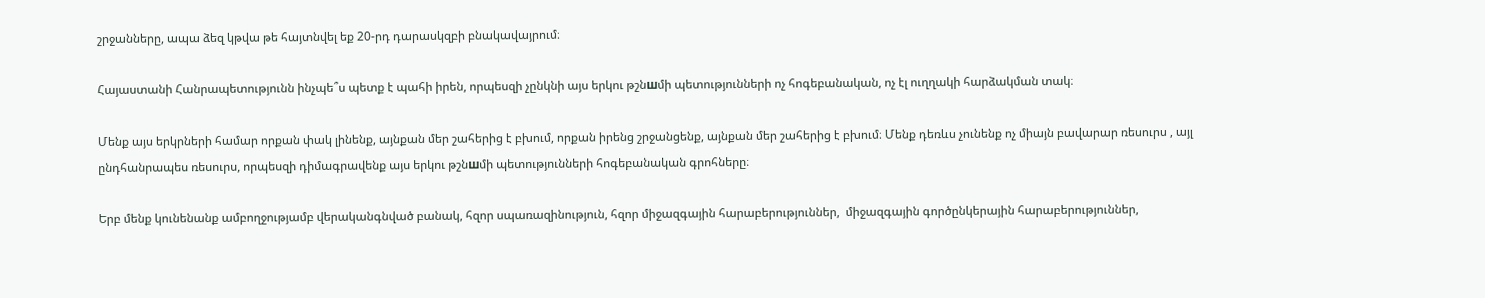շրջանները, ապա ձեզ կթվա թե հայտնվել եք 20-րդ դարասկզբի բնակավայրում։

Հայաստանի Հանրապետությունն ինչպե՞ս պետք է պահի իրեն, որպեսզի չընկնի այս երկու թշնшմի պետությունների ոչ հոգեբանական, ոչ էլ ուղղակի հարձակման տակ։

Մենք այս երկրների համար որքան փակ լինենք, այնքան մեր շահերից է բխում, որքան իրենց շրջանցենք, այնքան մեր շահերից է բխում։ Մենք դեռևս չունենք ոչ միայն բավարար ռեսուրս , այլ ընդհանրապես ռեսուրս, որպեսզի դիմագրավենք այս երկու թշնшմի պետությունների հոգեբանական գրոհները։

Երբ մենք կունենանք ամբողջությամբ վերականգնված բանակ, հզոր սպառազինություն, հզոր միջազգային հարաբերություններ,  միջազգային գործընկերային հարաբերություններ,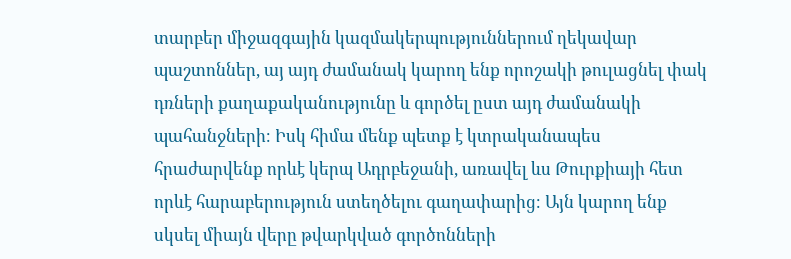տարբեր միջազգային կազմակերպություններում ղեկավար պաշտոններ, այ այդ ժամանակ կարող ենք որոշակի թուլացնել փակ դռների քաղաքականությունը և գործել ըստ այդ ժամանակի պահանջների։ Իսկ հիմա մենք պետք է կտրականապես հրաժարվենք որևէ կերպ Ադրբեջանի, առավել ևս Թուրքիայի հետ որևէ հարաբերություն ստեղծելու գաղափարից։ Այն կարող ենք սկսել միայն վերը թվարկված գործոնների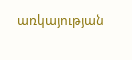առկայության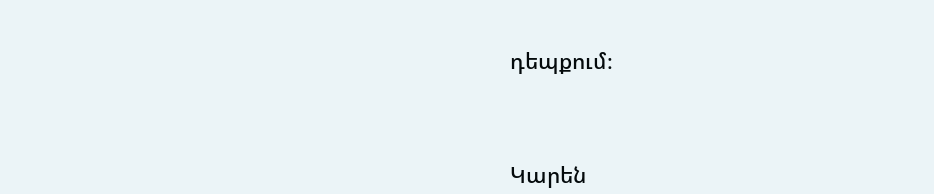դեպքում։



Կարեն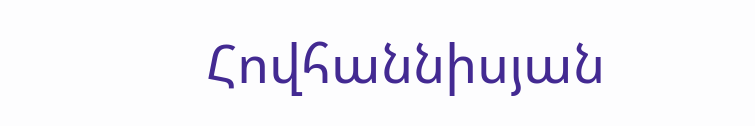Հովհաննիսյան